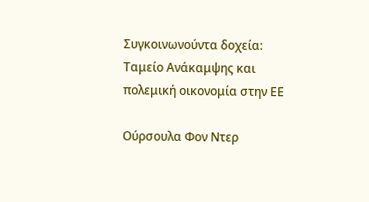Συγκοινωνούντα δοχεία: Ταμείο Ανάκαμψης και πολεμική οικονομία στην ΕΕ

Ούρσουλα Φον Ντερ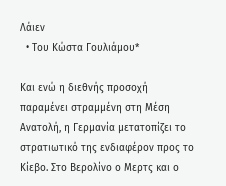Λάιεν
  • Του Κώστα Γουλιάμου*

Και ενώ η διεθνής προσοχή παραμένει στραμμένη στη Μέση Ανατολή, η Γερμανία μετατοπίζει το στρατιωτικό της ενδιαφέρον προς το Κίεβο. Στο Βερολίνο ο Μερτς και ο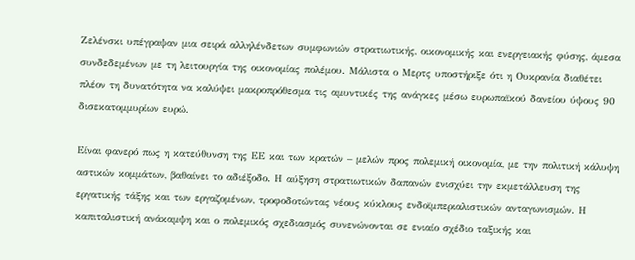Ζελένσκι υπέγραψαν μια σειρά αλληλένδετων συμφωνιών στρατιωτικής, οικονομικής και ενεργειακής φύσης, άμεσα συνδεδεμένων με τη λειτουργία της οικονομίας πολέμου. Μάλιστα ο Μερτς υποστήριξε ότι η Ουκρανία διαθέτει πλέον τη δυνατότητα να καλύψει μακροπρόθεσμα τις αμυντικές της ανάγκες μέσω ευρωπαϊκού δανείου ύψους 90 δισεκατομμυρίων ευρώ.

Είναι φανερό πως η κατεύθυνση της ΕΕ και των κρατών – μελών προς πολεμική οικονομία, με την πολιτική κάλυψη αστικών κομμάτων, βαθαίνει το αδιέξοδο. Η αύξηση στρατιωτικών δαπανών ενισχύει την εκμετάλλευση της εργατικής τάξης και των εργαζομένων, τροφοδοτώντας νέους κύκλους ενδοϊμπεριαλιστικών ανταγωνισμών. Η καπιταλιστική ανάκαμψη και ο πολεμικός σχεδιασμός συνενώνονται σε ενιαίο σχέδιο ταξικής και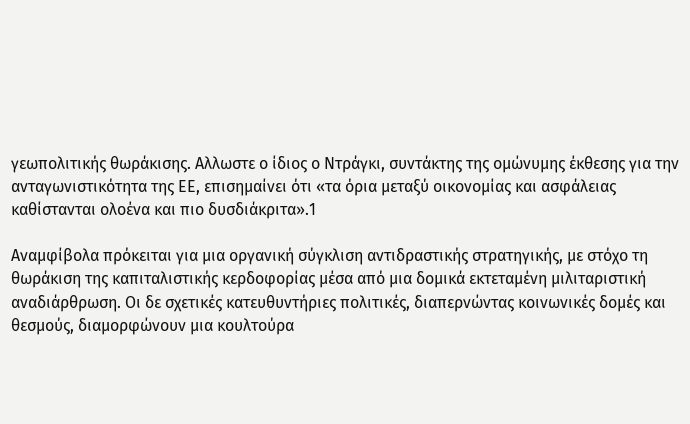γεωπολιτικής θωράκισης. Αλλωστε ο ίδιος ο Ντράγκι, συντάκτης της ομώνυμης έκθεσης για την ανταγωνιστικότητα της ΕΕ, επισημαίνει ότι «τα όρια μεταξύ οικονομίας και ασφάλειας καθίστανται ολοένα και πιο δυσδιάκριτα».1

Αναμφίβολα πρόκειται για μια οργανική σύγκλιση αντιδραστικής στρατηγικής, με στόχο τη θωράκιση της καπιταλιστικής κερδοφορίας μέσα από μια δομικά εκτεταμένη μιλιταριστική αναδιάρθρωση. Οι δε σχετικές κατευθυντήριες πολιτικές, διαπερνώντας κοινωνικές δομές και θεσμούς, διαμορφώνουν μια κουλτούρα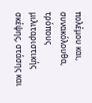πολέμου και, συνακόλουθα, τρόπους μιλιταριστικής σκέψης, στάσης και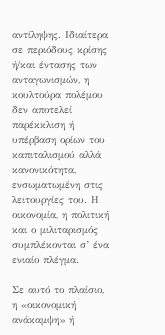αντίληψης. Ιδιαίτερα σε περιόδους κρίσης ή/και έντασης των ανταγωνισμών, η κουλτούρα πολέμου δεν αποτελεί παρέκκλιση ή υπέρβαση ορίων του καπιταλισμού αλλά κανονικότητα, ενσωματωμένη στις λειτουργίες του. Η οικονομία, η πολιτική και ο μιλιταρισμός συμπλέκονται σ’ ένα ενιαίο πλέγμα.

Σε αυτό το πλαίσιο, η «οικονομική ανάκαμψη» ή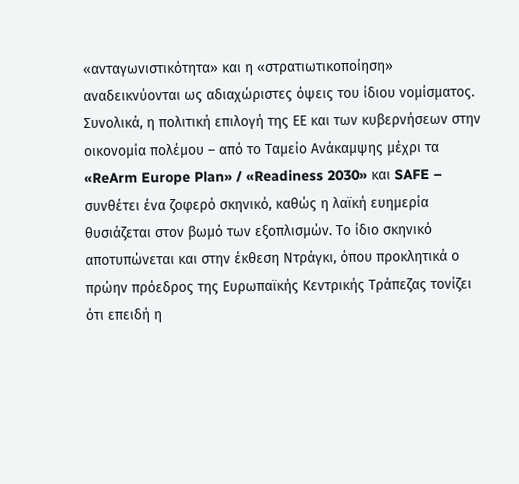«ανταγωνιστικότητα» και η «στρατιωτικοποίηση» αναδεικνύονται ως αδιαχώριστες όψεις του ίδιου νομίσματος. Συνολικά, η πολιτική επιλογή της ΕΕ και των κυβερνήσεων στην οικονομία πολέμου – από το Ταμείο Ανάκαμψης μέχρι τα «ReArm Europe Plan» / «Readiness 2030» και SAFE – συνθέτει ένα ζοφερό σκηνικό, καθώς η λαϊκή ευημερία θυσιάζεται στον βωμό των εξοπλισμών. Το ίδιο σκηνικό αποτυπώνεται και στην έκθεση Ντράγκι, όπου προκλητικά ο πρώην πρόεδρος της Ευρωπαϊκής Κεντρικής Τράπεζας τονίζει ότι επειδή η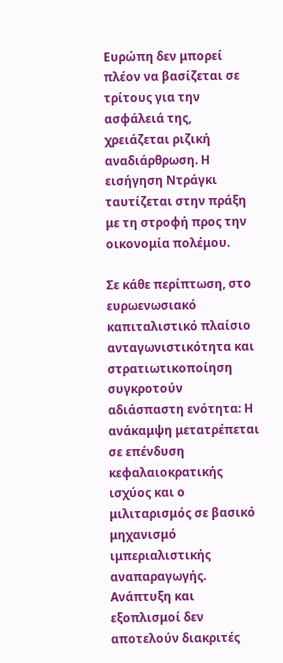Ευρώπη δεν μπορεί πλέον να βασίζεται σε τρίτους για την ασφάλειά της, χρειάζεται ριζική αναδιάρθρωση. Η εισήγηση Ντράγκι ταυτίζεται στην πράξη με τη στροφή προς την οικονομία πολέμου.

Σε κάθε περίπτωση, στο ευρωενωσιακό καπιταλιστικό πλαίσιο ανταγωνιστικότητα και στρατιωτικοποίηση συγκροτούν αδιάσπαστη ενότητα: Η ανάκαμψη μετατρέπεται σε επένδυση κεφαλαιοκρατικής ισχύος και ο μιλιταρισμός σε βασικό μηχανισμό ιμπεριαλιστικής αναπαραγωγής. Ανάπτυξη και εξοπλισμοί δεν αποτελούν διακριτές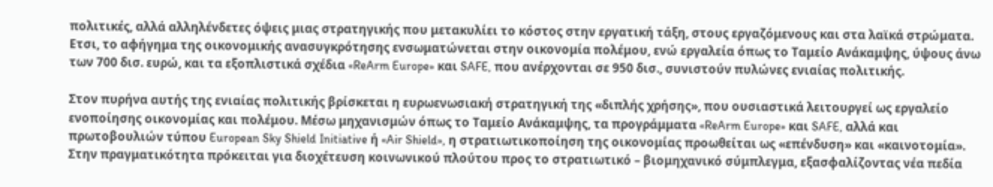πολιτικές, αλλά αλληλένδετες όψεις μιας στρατηγικής που μετακυλίει το κόστος στην εργατική τάξη, στους εργαζόμενους και στα λαϊκά στρώματα. Ετσι, το αφήγημα της οικονομικής ανασυγκρότησης ενσωματώνεται στην οικονομία πολέμου, ενώ εργαλεία όπως το Ταμείο Ανάκαμψης, ύψους άνω των 700 δισ. ευρώ, και τα εξοπλιστικά σχέδια «ReArm Europe» και SAFE, που ανέρχονται σε 950 δισ., συνιστούν πυλώνες ενιαίας πολιτικής.

Στον πυρήνα αυτής της ενιαίας πολιτικής βρίσκεται η ευρωενωσιακή στρατηγική της «διπλής χρήσης», που ουσιαστικά λειτουργεί ως εργαλείο ενοποίησης οικονομίας και πολέμου. Μέσω μηχανισμών όπως το Ταμείο Ανάκαμψης, τα προγράμματα «ReArm Europe» και SAFE, αλλά και πρωτοβουλιών τύπου European Sky Shield Initiative ή «Air Shield», η στρατιωτικοποίηση της οικονομίας προωθείται ως «επένδυση» και «καινοτομία». Στην πραγματικότητα πρόκειται για διοχέτευση κοινωνικού πλούτου προς το στρατιωτικό – βιομηχανικό σύμπλεγμα, εξασφαλίζοντας νέα πεδία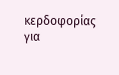κερδοφορίας για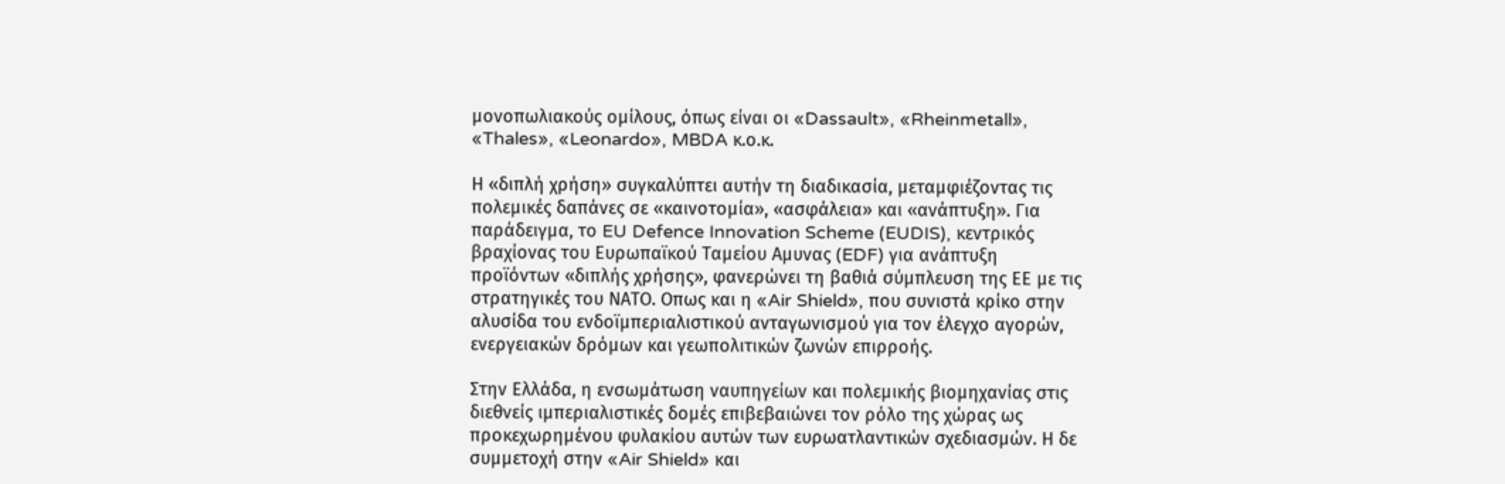μονοπωλιακούς ομίλους, όπως είναι οι «Dassault», «Rheinmetall», «Thales», «Leonardo», MBDA κ.ο.κ.

Η «διπλή χρήση» συγκαλύπτει αυτήν τη διαδικασία, μεταμφιέζοντας τις πολεμικές δαπάνες σε «καινοτομία», «ασφάλεια» και «ανάπτυξη». Για παράδειγμα, το EU Defence Innovation Scheme (EUDIS), κεντρικός βραχίονας του Ευρωπαϊκού Ταμείου Αμυνας (EDF) για ανάπτυξη προϊόντων «διπλής χρήσης», φανερώνει τη βαθιά σύμπλευση της ΕΕ με τις στρατηγικές του ΝΑΤΟ. Οπως και η «Air Shield», που συνιστά κρίκο στην αλυσίδα του ενδοϊμπεριαλιστικού ανταγωνισμού για τον έλεγχο αγορών, ενεργειακών δρόμων και γεωπολιτικών ζωνών επιρροής.

Στην Ελλάδα, η ενσωμάτωση ναυπηγείων και πολεμικής βιομηχανίας στις διεθνείς ιμπεριαλιστικές δομές επιβεβαιώνει τον ρόλο της χώρας ως προκεχωρημένου φυλακίου αυτών των ευρωατλαντικών σχεδιασμών. Η δε συμμετοχή στην «Air Shield» και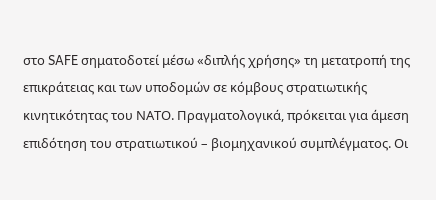στο SAFE σηματοδοτεί μέσω «διπλής χρήσης» τη μετατροπή της επικράτειας και των υποδομών σε κόμβους στρατιωτικής κινητικότητας του ΝΑΤΟ. Πραγματολογικά, πρόκειται για άμεση επιδότηση του στρατιωτικού – βιομηχανικού συμπλέγματος. Οι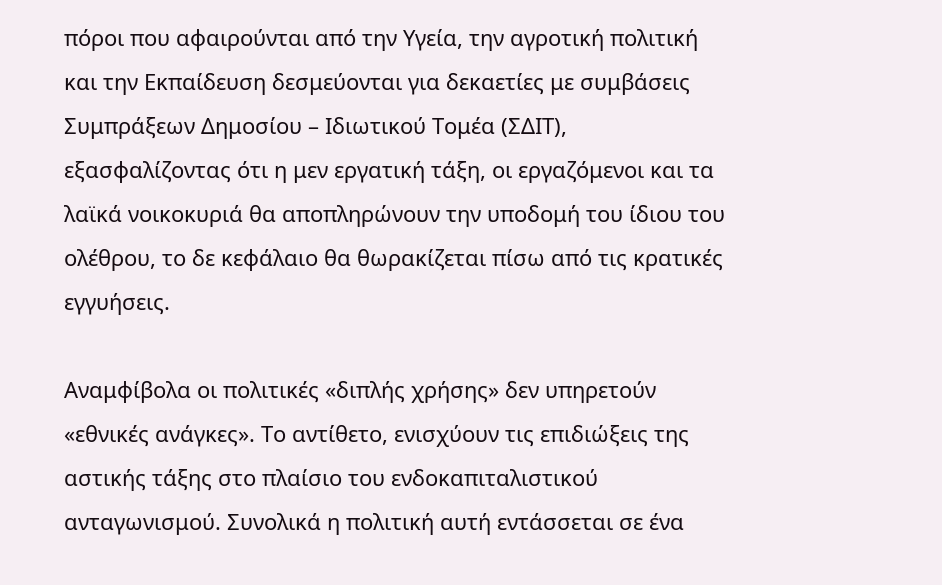πόροι που αφαιρούνται από την Υγεία, την αγροτική πολιτική και την Εκπαίδευση δεσμεύονται για δεκαετίες με συμβάσεις Συμπράξεων Δημοσίου – Ιδιωτικού Τομέα (ΣΔΙΤ), εξασφαλίζοντας ότι η μεν εργατική τάξη, οι εργαζόμενοι και τα λαϊκά νοικοκυριά θα αποπληρώνουν την υποδομή του ίδιου του ολέθρου, το δε κεφάλαιο θα θωρακίζεται πίσω από τις κρατικές εγγυήσεις.

Αναμφίβολα οι πολιτικές «διπλής χρήσης» δεν υπηρετούν «εθνικές ανάγκες». Το αντίθετο, ενισχύουν τις επιδιώξεις της αστικής τάξης στο πλαίσιο του ενδοκαπιταλιστικού ανταγωνισμού. Συνολικά η πολιτική αυτή εντάσσεται σε ένα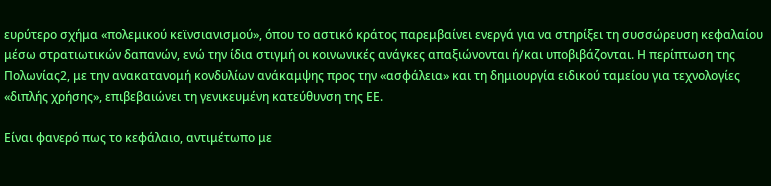ευρύτερο σχήμα «πολεμικού κεϊνσιανισμού», όπου το αστικό κράτος παρεμβαίνει ενεργά για να στηρίξει τη συσσώρευση κεφαλαίου μέσω στρατιωτικών δαπανών, ενώ την ίδια στιγμή οι κοινωνικές ανάγκες απαξιώνονται ή/και υποβιβάζονται. Η περίπτωση της Πολωνίας2, με την ανακατανομή κονδυλίων ανάκαμψης προς την «ασφάλεια» και τη δημιουργία ειδικού ταμείου για τεχνολογίες «διπλής χρήσης», επιβεβαιώνει τη γενικευμένη κατεύθυνση της ΕΕ.

Είναι φανερό πως το κεφάλαιο, αντιμέτωπο με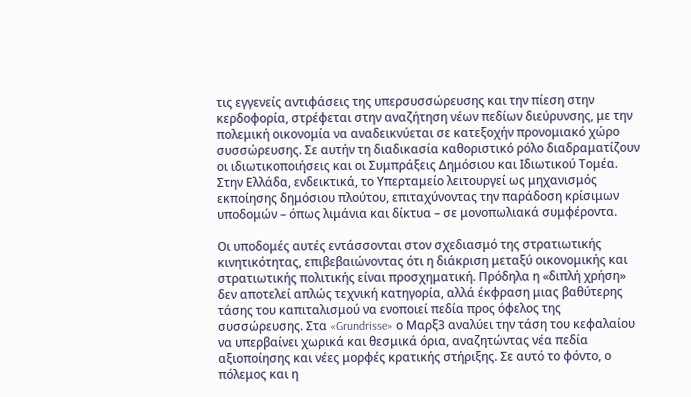τις εγγενείς αντιφάσεις της υπερσυσσώρευσης και την πίεση στην κερδοφορία, στρέφεται στην αναζήτηση νέων πεδίων διεύρυνσης, με την πολεμική οικονομία να αναδεικνύεται σε κατεξοχήν προνομιακό χώρο συσσώρευσης. Σε αυτήν τη διαδικασία καθοριστικό ρόλο διαδραματίζουν οι ιδιωτικοποιήσεις και οι Συμπράξεις Δημόσιου και Ιδιωτικού Τομέα. Στην Ελλάδα, ενδεικτικά, το Υπερταμείο λειτουργεί ως μηχανισμός εκποίησης δημόσιου πλούτου, επιταχύνοντας την παράδοση κρίσιμων υποδομών – όπως λιμάνια και δίκτυα – σε μονοπωλιακά συμφέροντα.

Οι υποδομές αυτές εντάσσονται στον σχεδιασμό της στρατιωτικής κινητικότητας, επιβεβαιώνοντας ότι η διάκριση μεταξύ οικονομικής και στρατιωτικής πολιτικής είναι προσχηματική. Πρόδηλα η «διπλή χρήση» δεν αποτελεί απλώς τεχνική κατηγορία, αλλά έκφραση μιας βαθύτερης τάσης του καπιταλισμού να ενοποιεί πεδία προς όφελος της συσσώρευσης. Στα «Grundrisse» ο Μαρξ3 αναλύει την τάση του κεφαλαίου να υπερβαίνει χωρικά και θεσμικά όρια, αναζητώντας νέα πεδία αξιοποίησης και νέες μορφές κρατικής στήριξης. Σε αυτό το φόντο, ο πόλεμος και η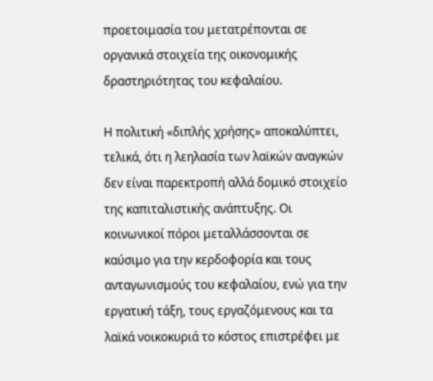προετοιμασία του μετατρέπονται σε οργανικά στοιχεία της οικονομικής δραστηριότητας του κεφαλαίου.

Η πολιτική «διπλής χρήσης» αποκαλύπτει, τελικά, ότι η λεηλασία των λαϊκών αναγκών δεν είναι παρεκτροπή αλλά δομικό στοιχείο της καπιταλιστικής ανάπτυξης. Οι κοινωνικοί πόροι μεταλλάσσονται σε καύσιμο για την κερδοφορία και τους ανταγωνισμούς του κεφαλαίου, ενώ για την εργατική τάξη, τους εργαζόμενους και τα λαϊκά νοικοκυριά το κόστος επιστρέφει με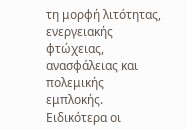τη μορφή λιτότητας, ενεργειακής φτώχειας, ανασφάλειας και πολεμικής εμπλοκής. Ειδικότερα οι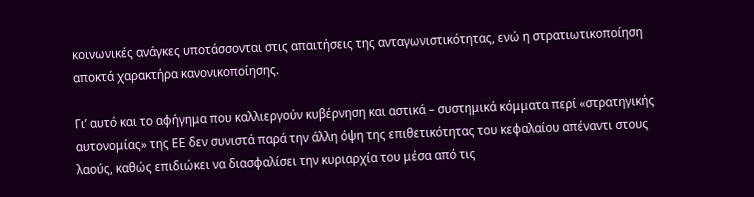κοινωνικές ανάγκες υποτάσσονται στις απαιτήσεις της ανταγωνιστικότητας, ενώ η στρατιωτικοποίηση αποκτά χαρακτήρα κανονικοποίησης.

Γι’ αυτό και το αφήγημα που καλλιεργούν κυβέρνηση και αστικά – συστημικά κόμματα περί «στρατηγικής αυτονομίας» της ΕΕ δεν συνιστά παρά την άλλη όψη της επιθετικότητας του κεφαλαίου απέναντι στους λαούς, καθώς επιδιώκει να διασφαλίσει την κυριαρχία του μέσα από τις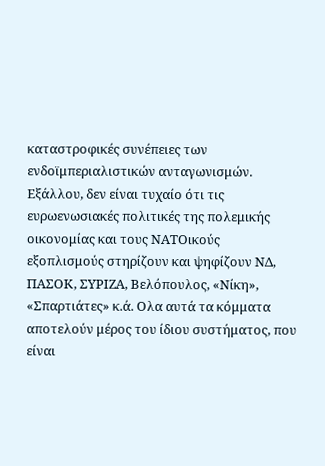καταστροφικές συνέπειες των ενδοϊμπεριαλιστικών ανταγωνισμών. Εξάλλου, δεν είναι τυχαίο ότι τις ευρωενωσιακές πολιτικές της πολεμικής οικονομίας και τους ΝΑΤΟικούς εξοπλισμούς στηρίζουν και ψηφίζουν ΝΔ, ΠΑΣΟΚ, ΣΥΡΙΖΑ, Βελόπουλος, «Νίκη», «Σπαρτιάτες» κ.ά. Ολα αυτά τα κόμματα αποτελούν μέρος του ίδιου συστήματος, που είναι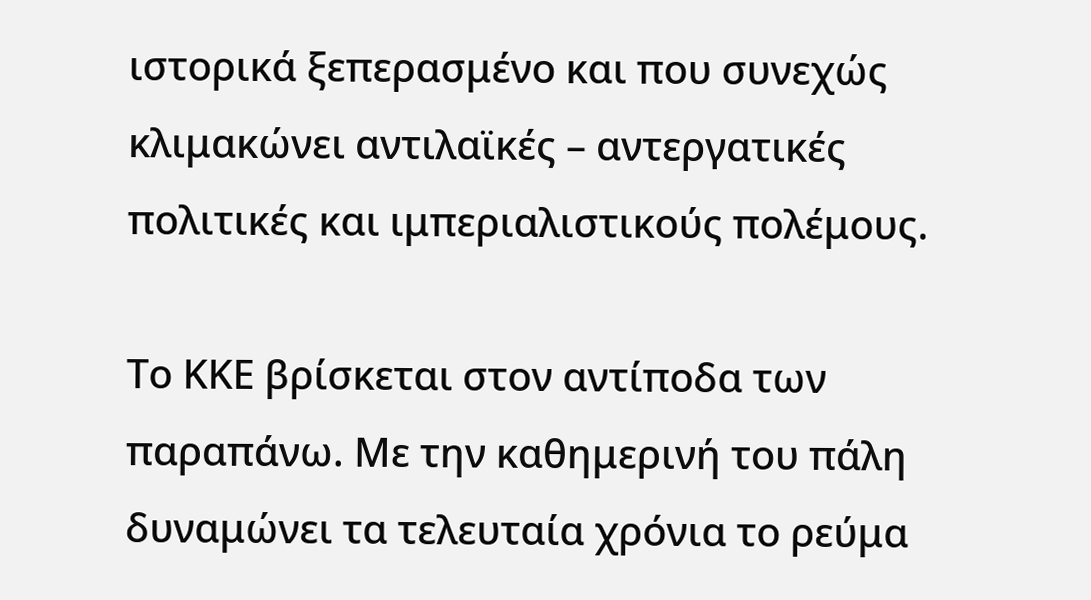ιστορικά ξεπερασμένο και που συνεχώς κλιμακώνει αντιλαϊκές – αντεργατικές πολιτικές και ιμπεριαλιστικούς πολέμους.

Το ΚΚΕ βρίσκεται στον αντίποδα των παραπάνω. Με την καθημερινή του πάλη δυναμώνει τα τελευταία χρόνια το ρεύμα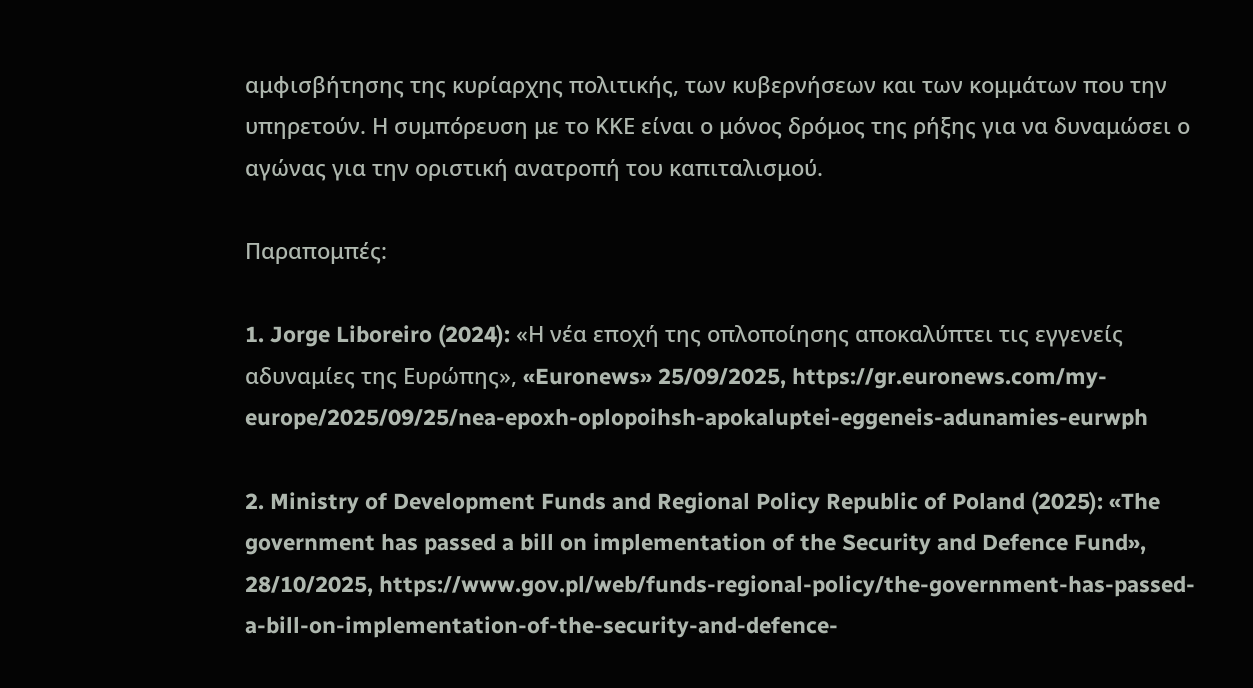αμφισβήτησης της κυρίαρχης πολιτικής, των κυβερνήσεων και των κομμάτων που την υπηρετούν. Η συμπόρευση με το ΚΚΕ είναι ο μόνος δρόμος της ρήξης για να δυναμώσει ο αγώνας για την οριστική ανατροπή του καπιταλισμού.

Παραπομπές:

1. Jorge Liboreiro (2024): «Η νέα εποχή της οπλοποίησης αποκαλύπτει τις εγγενείς αδυναμίες της Ευρώπης», «Euronews» 25/09/2025, https://gr.euronews.com/my-europe/2025/09/25/nea-epoxh-oplopoihsh-apokaluptei-eggeneis-adunamies-eurwph

2. Ministry of Development Funds and Regional Policy Republic of Poland (2025): «The government has passed a bill on implementation of the Security and Defence Fund», 28/10/2025, https://www.gov.pl/web/funds-regional-policy/the-government-has-passed-a-bill-on-implementation-of-the-security-and-defence-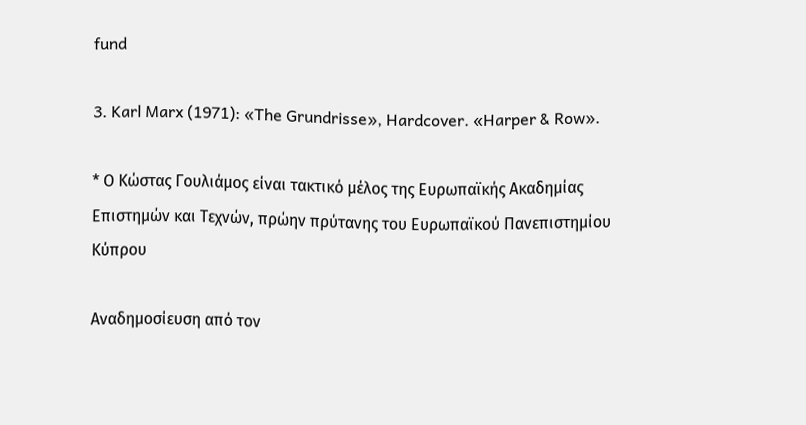fund

3. Karl Marx (1971): «The Grundrisse», Hardcover. «Harper & Row».

* Ο Κώστας Γουλιάμος είναι τακτικό μέλος της Ευρωπαϊκής Ακαδημίας Επιστημών και Τεχνών, πρώην πρύτανης του Ευρωπαϊκού Πανεπιστημίου Κύπρου

Αναδημοσίευση από τον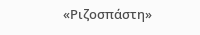«Ριζοσπάστη»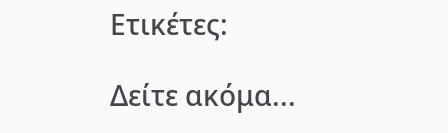Ετικέτες:

Δείτε ακόμα...